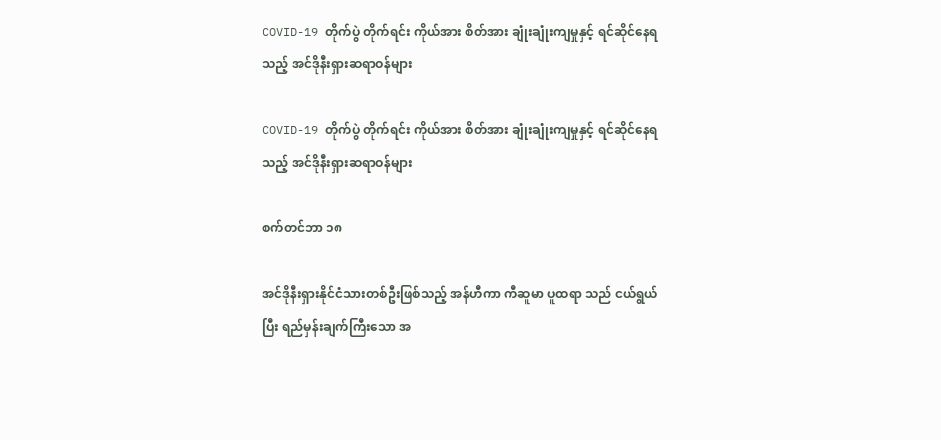COVID-19 တိုက်ပွဲ တိုက်ရင်း ကိုယ်အား စိတ်အား ချုံးချုံးကျမှုနှင့် ရင်ဆိုင်နေရသည့် အင်ဒိုနီးရှားဆရာဝန်များ

COVID-19 တိုက်ပွဲ တိုက်ရင်း ကိုယ်အား စိတ်အား ချုံးချုံးကျမှုနှင့် ရင်ဆိုင်နေရသည့် အင်ဒိုနီးရှားဆရာဝန်များ

စက်တင်ဘာ ၁၈

အင်ဒိုနီးရှားနိုင်ငံသားတစ်ဦးဖြစ်သည့် အန်ဟီကာ ကီဆူမာ ပူထရာ သည် ငယ်ရွယ်ပြီး ရည်မှန်းချက်ကြီးသော အ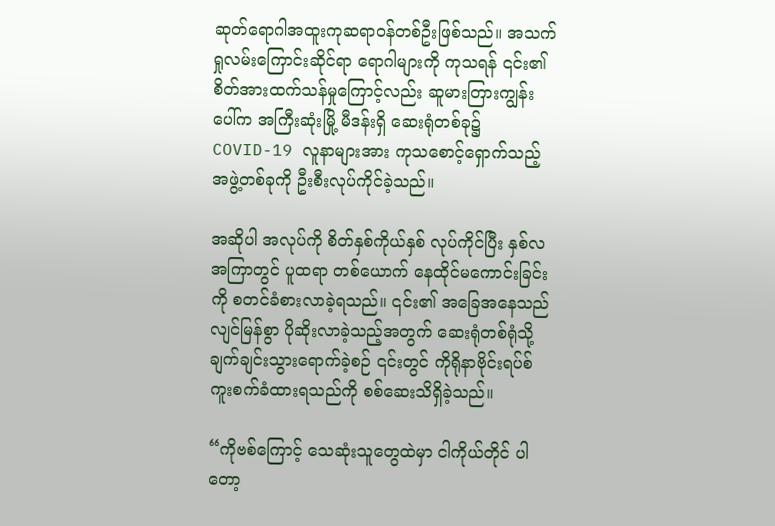ဆုတ်ရောဂါအထူးကုဆရာဝန်တစ်ဦးဖြစ်သည်။ အသက်ရှုလမ်းကြောင်းဆိုင်ရာ ရောဂါများကို ကုသရန် ၎င်း၏ စိတ်အားထက်သန်မှုကြောင့်လည်း ဆူမားတြားကျွန်းပေါ်က အကြီးဆုံးမြို့ မီဒန်းရှိ ဆေးရုံတစ်ခု၌ COVID-19 လူနာများအား ကုသစောင့်ရှောက်သည့် အဖွဲ့တစ်ခုကို ဦးစီးလုပ်ကိုင်ခဲ့သည်။

အဆိုပါ အလုပ်ကို စိတ်နှစ်ကိုယ်နှစ် လုပ်ကိုင်ပြီး နှစ်လအကြာတွင် ပူထရာ တစ်ယောက် နေထိုင်မကောင်းခြင်းကို စတင်ခံစားလာခဲ့ရသည်။ ၎င်း၏ အခြေအနေသည် လျင်မြန်စွာ ပိုဆိုးလာခဲ့သည့်အတွက် ဆေးရုံတစ်ရုံသို့ ချက်ချင်းသွားရောက်ခဲ့စဉ် ၎င်းတွင် ကိုရိုနာဗိုင်းရပ်စ် ကူးစက်ခံထားရသည်ကို စစ်ဆေးသိရှိခဲ့သည်။

“ကိုဗစ်ကြောင့် သေဆုံးသူတွေထဲမှာ ငါကိုယ်တိုင် ပါတော့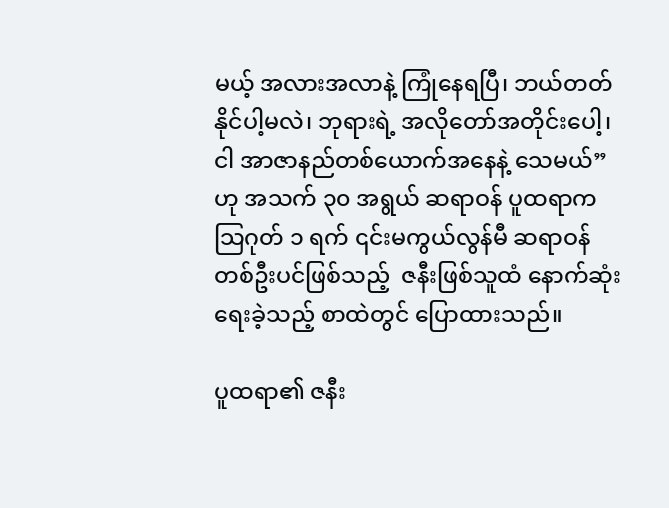မယ့် အလားအလာနဲ့ ကြုံနေရပြီ၊ ဘယ်တတ်နိုင်ပါ့မလဲ၊ ဘုရားရဲ့ အလိုတော်အတိုင်းပေါ့၊ ငါ အာဇာနည်တစ်ယောက်အနေနဲ့ သေမယ်” ဟု အသက် ၃၀ အရွယ် ဆရာဝန် ပူထရာက သြဂုတ် ၁ ရက် ၎င်းမကွယ်လွန်မီ ဆရာဝန်တစ်ဦးပင်ဖြစ်သည့်  ဇနီးဖြစ်သူထံ နောက်ဆုံးရေးခဲ့သည့် စာထဲတွင် ပြောထားသည်။

ပူထရာ၏ ဇနီး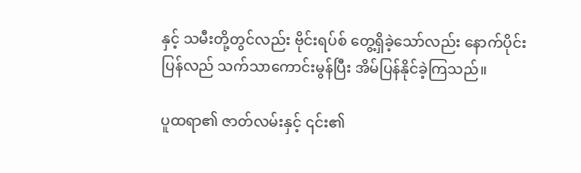နှင့် သမီးတို့တွင်လည်း ဗိုင်းရပ်စ် တွေ့ရှိခဲ့သော်လည်း နောက်ပိုင်း ပြန်လည် သက်သာကောင်းမွန်ပြီး အိမ်ပြန်နိုင်ခဲ့ကြသည်။

ပူထရာ၏ ဇာတ်လမ်းနှင့် ၎င်း၏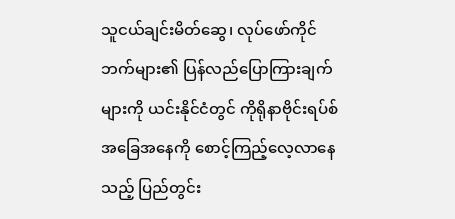သူငယ်ချင်းမိတ်ဆွေ၊ လုပ်ဖော်ကိုင်ဘက်များ၏ ပြန်လည်ပြောကြားချက်များကို ယင်းနိုင်ငံတွင် ကိုရိုနာဗိုင်းရပ်စ် အခြေအနေကို စောင့်ကြည့်လေ့လာနေသည့် ပြည်တွင်း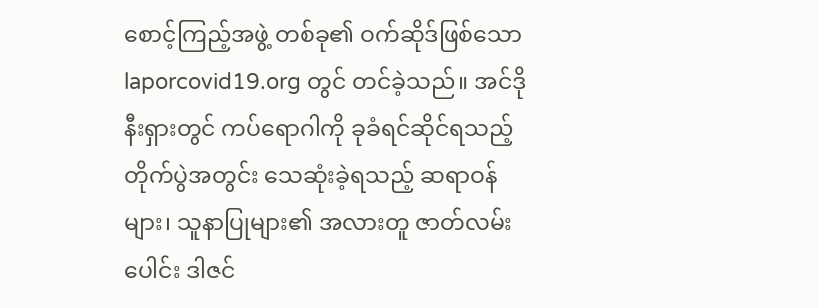စောင့်ကြည့်အဖွဲ့ တစ်ခု၏ ဝက်ဆိုဒ်ဖြစ်သော laporcovid19.org တွင် တင်ခဲ့သည်။ အင်ဒိုနီးရှားတွင် ကပ်ရောဂါကို ခုခံရင်ဆိုင်ရသည့် တိုက်ပွဲအတွင်း သေဆုံးခဲ့ရသည့် ဆရာဝန်များ၊ သူနာပြုများ၏ အလားတူ ဇာတ်လမ်းပေါင်း ဒါဇင်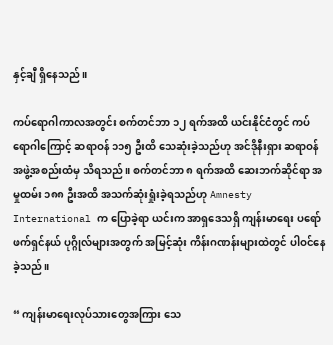နှင့်ချီ ရှိနေသည်။

ကပ်ရောဂါကာလအတွင်း စက်တင်ဘာ ၁၂ ရက်အထိ ယင်းနိုင်ငံတွင် ကပ်ရောဂါကြောင့် ဆရာဝန် ၁၁၅ ဦးထိ သေဆုံးခဲ့သည်ဟု အင်ဒိုနီးရှား ဆရာဝန်အဖွဲ့အစည်းထံမှ သိရသည်။ စက်တင်ဘာ ၈ ရက်အထိ ဆေးဘက်ဆိုင်ရာ အမှုထမ်း ၁၈၈ ဦးအထိ အသက်ဆုံးရှုံးခဲ့ရသည်ဟု Amnesty International က ပြောခဲ့ရာ ယင်းက အာရှဒေသရှိ ကျန်းမာရေး ပရော်ဖက်ရှင်နယ် ပုဂ္ဂိုလ်များအတွက် အမြင့်ဆုံး ကိန်းဂဏန်းများထဲတွင် ပါဝင်နေခဲ့သည်။

“ ကျန်းမာရေးလုပ်သားတွေအကြား သေ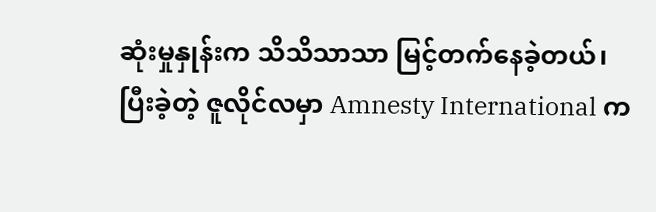ဆုံးမှုနှုန်းက သိသိသာသာ မြင့်တက်နေခဲ့တယ်၊ ပြီးခဲ့တဲ့ ဇူလိုင်လမှာ Amnesty International က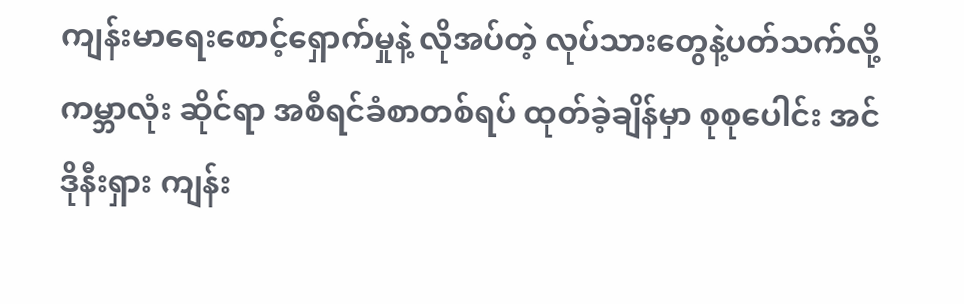ကျန်းမာရေးစောင့်ရှောက်မှုနဲ့ လိုအပ်တဲ့ လုပ်သားတွေနဲ့ပတ်သက်လို့ ကမ္ဘာလုံး ဆိုင်ရာ အစီရင်ခံစာတစ်ရပ် ထုတ်ခဲ့ချိန်မှာ စုစုပေါင်း အင်ဒိုနီးရှား ကျန်း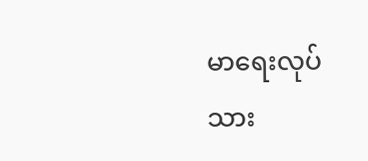မာရေးလုပ်သား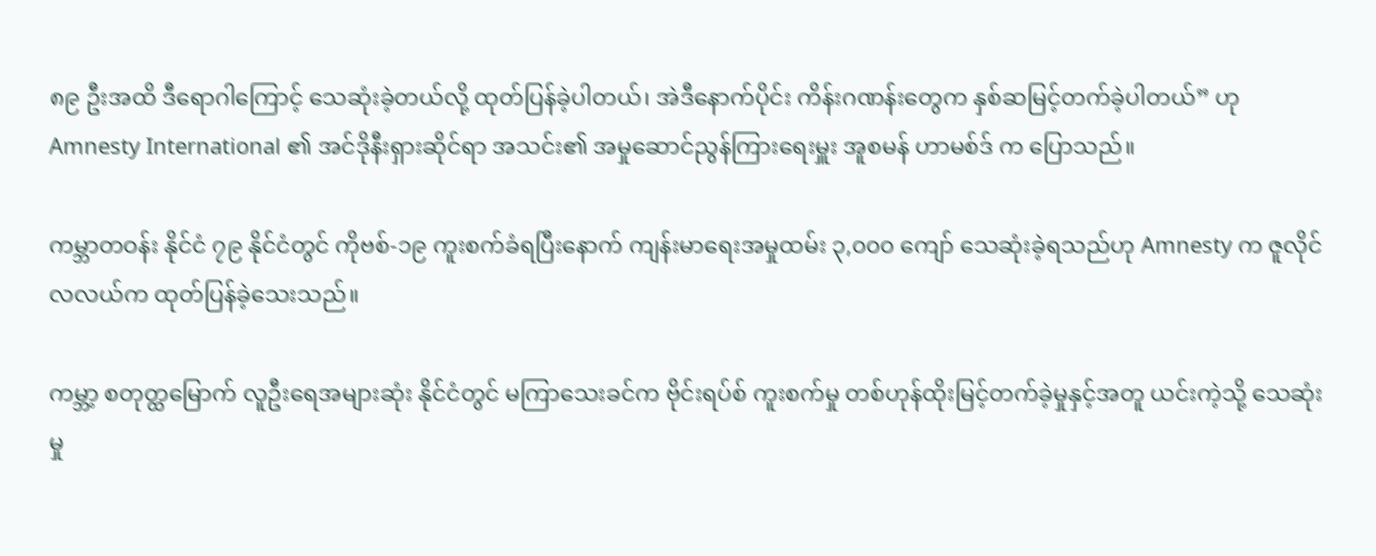၈၉ ဦးအထိ ဒီရောဂါကြောင့် သေဆုံးခဲ့တယ်လို့ ထုတ်ပြန်ခဲ့ပါတယ်၊ အဲဒီနောက်ပိုင်း ကိန်းဂဏန်းတွေက နှစ်ဆမြင့်တက်ခဲ့ပါတယ်” ဟု Amnesty International ၏ အင်ဒိုနီးရှားဆိုင်ရာ အသင်း၏ အမှုဆောင်ညွန်ကြားရေးမှူး အူစမန် ဟာမစ်ဒ် က ပြောသည်။

ကမ္ဘာတဝန်း နိုင်ငံ ၇၉ နိုင်ငံတွင် ကိုဗစ်-၁၉ ကူးစက်ခံရပြီးနောက် ကျန်းမာရေးအမှုထမ်း ၃,၀၀၀ ကျော် သေဆုံးခဲ့ရသည်ဟု Amnesty က ဇူလိုင်လလယ်က ထုတ်ပြန်ခဲ့သေးသည်။

ကမ္ဘာ့ စတုတ္ထမြောက် လူဦးရေအများဆုံး နိုင်ငံတွင် မကြာသေးခင်က ဗိုင်းရပ်စ် ကူးစက်မှု တစ်ဟုန်ထိုးမြင့်တက်ခဲ့မှုနှင့်အတူ ယင်းကဲ့သို့ သေဆုံးမှု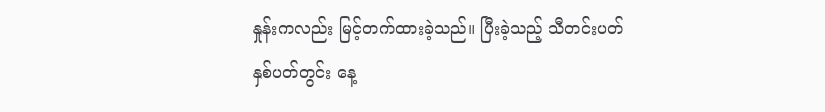နှုန်းကလည်း မြင့်တက်ထားခဲ့သည်။ ပြီးခဲ့သည့် သီတင်းပတ်နှစ်ပတ်တွင်း နေ့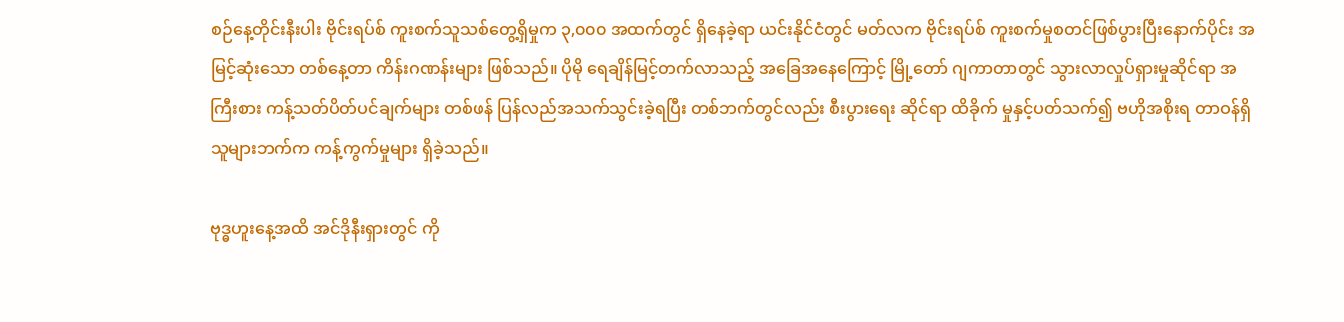စဉ်နေ့တိုင်းနီးပါး ဗိုင်းရပ်စ် ကူးစက်သူသစ်တွေ့ရှိမှုက ၃,၀၀၀ အထက်တွင် ရှိနေခဲ့ရာ ယင်းနိုင်ငံတွင် မတ်လက ဗိုင်းရပ်စ် ကူးစက်မှုစတင်ဖြစ်ပွားပြီးနောက်ပိုင်း အမြင့်ဆုံးသော တစ်နေ့တာ ကိန်းဂဏန်းများ ဖြစ်သည်။ ပိုမို ရေချိန်မြင့်တက်လာသည့် အခြေအနေကြောင့် မြို့တော် ဂျကာတာတွင် သွားလာလှုပ်ရှားမှုဆိုင်ရာ အကြီးစား ကန့်သတ်ပိတ်ပင်ချက်များ တစ်ဖန် ပြန်လည်အသက်သွင်းခဲ့ရပြီး တစ်ဘက်တွင်လည်း စီးပွားရေး ဆိုင်ရာ ထိခိုက် မှုနှင့်ပတ်သက်၍ ဗဟိုအစိုးရ တာဝန်ရှိသူများဘက်က ကန့်ကွက်မှုများ ရှိခဲ့သည်။

ဗုဒ္ဓဟူးနေ့အထိ အင်ဒိုနီးရှားတွင် ကို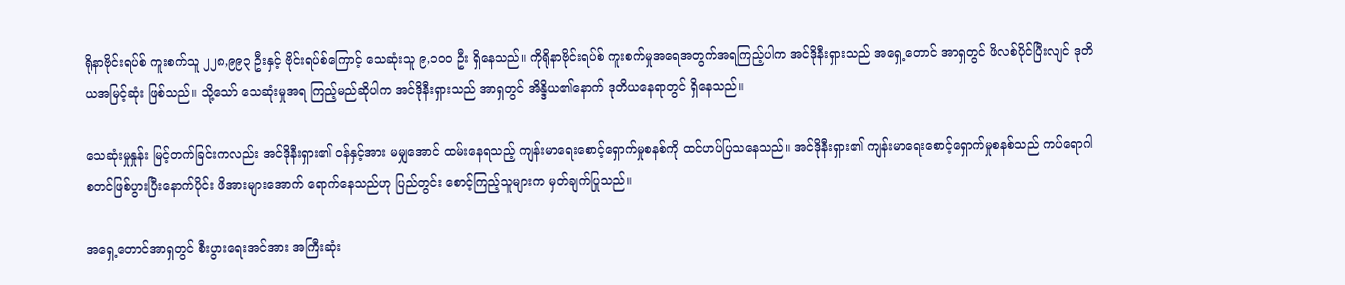ရိုနာဗိုင်းရပ်စ် ကူးစက်သူ ၂၂၈,၉၉၃ ဦးနှင့် ဗိုင်းရပ်စ်ကြောင့် သေဆုံးသူ ၉,၁၀၀ ဦး ရှိနေသည်။ ကိုရိုနာဗိုင်းရပ်စ် ကူးစက်မှုအရေအတွက်အရကြည့်ပါက အင်ဒိုနီးရှားသည် အရှေ့တောင် အာရှတွင် ဖိလစ်ပိုင်ပြီးလျင် ဒုတိယအမြင့်ဆုံး ဖြစ်သည်။ သို့သော် သေဆုံးမှုအရ ကြည့်မည်ဆိုပါက အင်ဒိုနီးရှားသည် အာရှတွင် အိန္ဒိယ၏နောက် ဒုတိယနေရာတွင် ရှိနေသည်။

သေဆုံးမှုနှုန်း မြင့်တက်ခြင်းကလည်း အင်ဒိုနီးရှား၏ ဝန်နှင့်အား မမျှအောင် ထမ်းနေရသည့် ကျန်းမာရေးစောင့်ရှောက်မှုစနစ်ကို ထင်ဟပ်ပြသနေသည်။ အင်ဒိုနီးရှား၏ ကျန်းမာရေးစောင့်ရှောက်မှုစနစ်သည် ကပ်ရောဂါ စတင်ဖြစ်ပွားပြီးနောက်ပိုင်း ဖိအားများအောက် ရောက်နေသည်ဟု ပြည်တွင်း စောင့်ကြည့်သူများက မှတ်ချက်ပြုသည်။

အရှေ့တောင်အာရှတွင် စီးပွားရေးအင်အား အကြီးဆုံး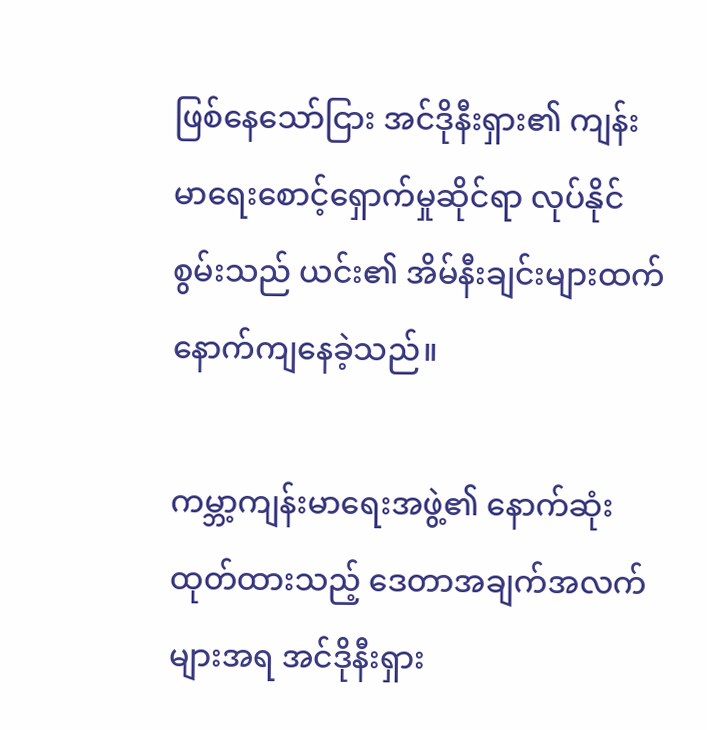ဖြစ်နေသော်ငြား အင်ဒိုနီးရှား၏ ကျန်းမာရေးစောင့်ရှောက်မှုဆိုင်ရာ လုပ်နိုင်စွမ်းသည် ယင်း၏ အိမ်နီးချင်းများထက် နောက်ကျနေခဲ့သည်။

ကမ္ဘာ့ကျန်းမာရေးအဖွဲ့၏ နောက်ဆုံးထုတ်ထားသည့် ဒေတာအချက်အလက်များအရ အင်ဒိုနီးရှား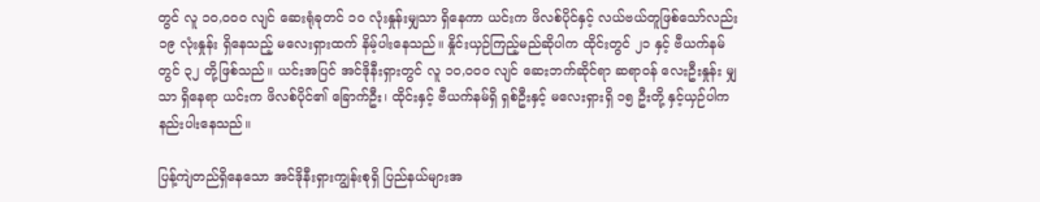တွင် လူ ၁၀,၀၀၀ လျင် ဆေးရုံခုတင် ၁၀ လုံးနှုန်းမျှသာ ရှိနေကာ ယင်းက ဖိလစ်ပိုင်နှင့် လယ်ဗယ်တူဖြစ်သော်လည်း ၁၉ လုံးနှုန်း ရှိနေသည့် မလေးရှားထက် နိမ့်ပါးနေသည်။ နှိုင်းယှဉ်ကြည့်မည်ဆိုပါက ထိုင်းတွင် ၂၁ နှင့် ဗီယက်နမ်တွင် ၃၂ တို့ဖြစ်သည်။ ယင်းအပြင် အင်ဒိုနီးရှားတွင် လူ ၁၀,၀၀၀ လျင် ဆေးဘက်ဆိုင်ရာ ဆရာဝန် လေးဦးနှုန်း မျှသာ ရှိနေရာ ယင်းက ဖိလစ်ပိုင်၏ ခြောက်ဦး၊ ထိုင်းနှင့် ဗီယက်နမ်ရှိ ရှစ်ဦးနှင့် မလေးရှားရှိ ၁၅ ဦးတို့ နှင့်ယှဉ်ပါက နည်းပါးနေသည်။

ပြန့်ကျဲတည်ရှိနေသော အင်ဒိုနီးရှားကျွန်းစုရှိ ပြည်နယ်များအ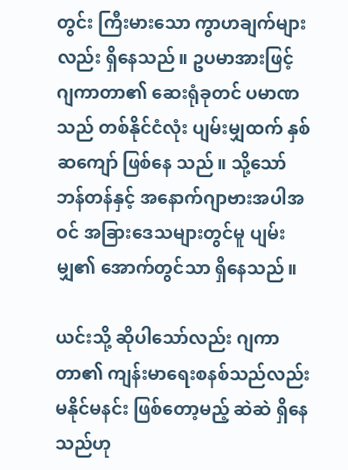တွင်း ကြီးမားသော ကွာဟချက်များလည်း ရှိနေသည်။ ဥပမာအားဖြင့် ဂျကာတာ၏ ဆေးရုံခုတင် ပမာဏသည် တစ်နိုင်ငံလုံး ပျမ်းမျှထက် နှစ်ဆကျော် ဖြစ်နေ သည်။ သို့သော် ဘန်တန်နှင့် အနောက်ဂျာဗားအပါအဝင် အခြားဒေသများတွင်မူ ပျမ်းမျှ၏ အောက်တွင်သာ ရှိနေသည်။

ယင်းသို့ ဆိုပါသော်လည်း ဂျကာတာ၏ ကျန်းမာရေးစနစ်သည်လည်း မနိုင်မနင်း ဖြစ်တော့မည့် ဆဲဆဲ ရှိနေသည်ဟု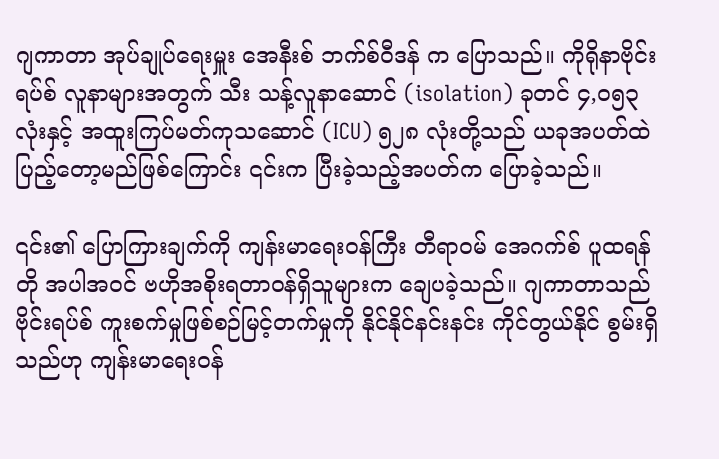ဂျကာတာ အုပ်ချုပ်ရေးမှူး အေနီးစ် ဘက်စ်ဝီဒန် က ပြောသည်။ ကိုရိုနာဗိုင်းရပ်စ် လူနာများအတွက် သီး သန့်လူနာဆောင် (isolation) ခုတင် ၄,၀၅၃ လုံးနှင့် အထူးကြပ်မတ်ကုသဆောင် (ICU) ၅၂၈ လုံးတို့သည် ယခုအပတ်ထဲ ပြည့်တော့မည်ဖြစ်ကြောင်း ၎င်းက ပြီးခဲ့သည့်အပတ်က ပြောခဲ့သည်။

၎င်း၏ ပြောကြားချက်ကို ကျန်းမာရေးဝန်ကြီး တီရာဝမ် အေဂက်စ် ပူထရန်တို အပါအဝင် ဗဟိုအစိုးရတာဝန်ရှိသူများက ချေပခဲ့သည်။ ဂျကာတာသည် ဗိုင်းရပ်စ် ကူးစက်မှုဖြစ်စဉ်မြင့်တက်မှုကို နိုင်နိုင်နင်းနင်း ကိုင်တွယ်နိုင် စွမ်းရှိသည်ဟု ကျန်းမာရေးဝန်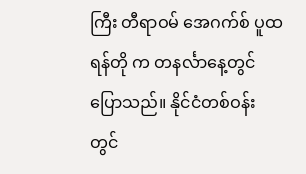ကြီး တီရာဝမ် အေဂက်စ် ပူထရန်တို က တနင်္လာနေ့တွင် ပြောသည်။ နိုင်ငံတစ်ဝန်းတွင်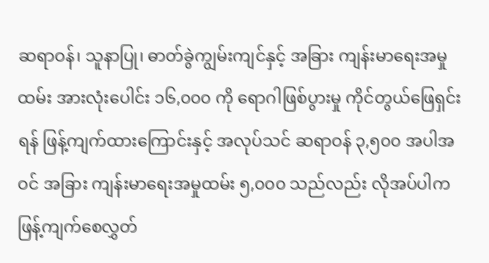ဆရာဝန်၊ သူနာပြု၊ ဓာတ်ခွဲကျွမ်းကျင်နှင့် အခြား ကျန်းမာရေးအမှုထမ်း အားလုံးပေါင်း ၁၆,၀၀၀ ကို ရောဂါဖြစ်ပွားမှု ကိုင်တွယ်ဖြေရှင်းရန် ဖြန့်ကျက်ထားကြောင်းနှင့် အလုပ်သင် ဆရာဝန် ၃,၅၀၀ အပါအဝင် အခြား ကျန်းမာရေးအမှုထမ်း ၅,၀၀၀ သည်လည်း လိုအပ်ပါက ဖြန့်ကျက်စေလွှတ်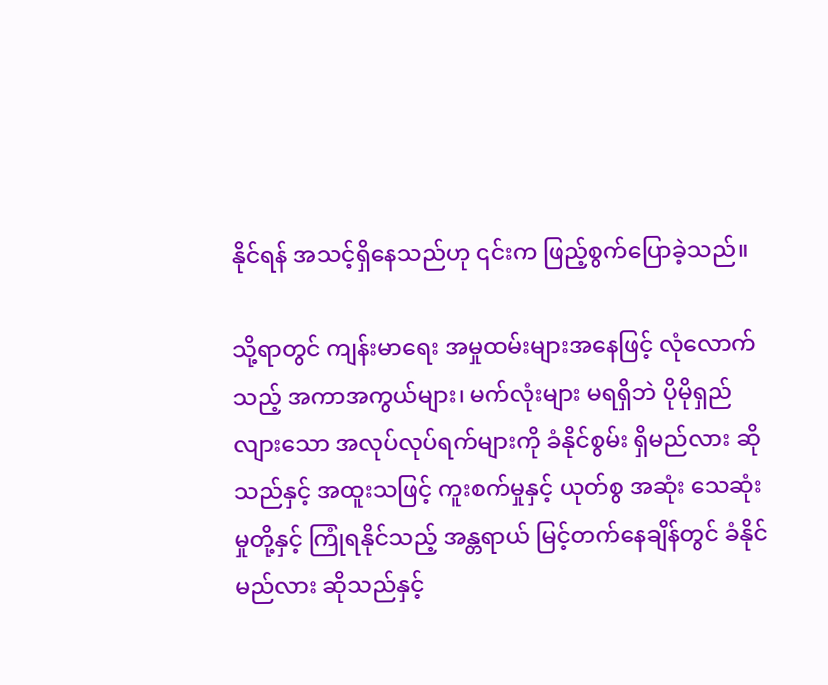နိုင်ရန် အသင့်ရှိနေသည်ဟု ၎င်းက ဖြည့်စွက်ပြောခဲ့သည်။

သို့ရာတွင် ကျန်းမာရေး အမှုထမ်းများအနေဖြင့် လုံလောက်သည့် အကာအကွယ်များ၊ မက်လုံးများ မရရှိဘဲ ပိုမိုရှည်လျားသော အလုပ်လုပ်ရက်များကို ခံနိုင်စွမ်း ရှိမည်လား ဆိုသည်နှင့် အထူးသဖြင့် ကူးစက်မှုနှင့် ယုတ်စွ အဆုံး သေဆုံးမှုတို့နှင့် ကြုံရနိုင်သည့် အန္တရာယ် မြင့်တက်နေချိန်တွင် ခံနိုင်မည်လား ဆိုသည်နှင့်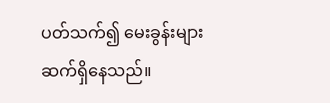ပတ်သက်၍ မေးခွန်းများ ဆက်ရှိနေသည်။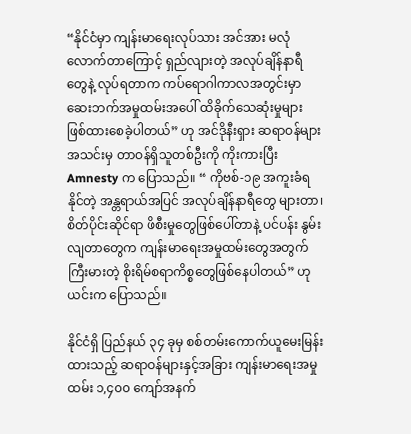“နိုင်ငံမှာ ကျန်းမာရေးလုပ်သား အင်အား မလုံလောက်တာကြောင့် ရှည်လျားတဲ့ အလုပ်ချိန်နာရီတွေနဲ့ လုပ်ရတာက ကပ်ရောဂါကာလအတွင်းမှာ ဆေးဘက်အမှုထမ်းအပေါ် ထိခိုက်သေဆုံးမှုများ ဖြစ်ထားစေခဲ့ပါတယ်” ဟု အင်ဒိုနီးရှား ဆရာဝန်များအသင်းမှ တာဝန်ရှိသူတစ်ဦးကို ကိုးကားပြီး Amnesty က ပြောသည်။ “ ကိုဗစ်-၁၉ အကူးခံရနိုင်တဲ့ အန္တရာယ်အပြင် အလုပ်ချိန်နာရီတွေ များတာ၊ စိတ်ပိုင်းဆိုင်ရာ ဖိစီးမှုတွေဖြစ်ပေါ်တာနဲ့ ပင်ပန်း နွမ်းလျတာတွေက ကျန်းမာရေးအမှုထမ်းတွေအတွက် ကြီးမားတဲ့ စိုးရိမ်စရာကိစ္စတွေဖြစ်နေပါတယ်” ဟု ယင်းက ပြောသည်။

နိုင်ငံရှိ ပြည်နယ် ၃၄ ခုမှ စစ်တမ်းကောက်ယူမေးမြန်းထားသည့် ဆရာဝန်များနှင့်အခြား ကျန်းမာရေးအမှုထမ်း ၁,၄၀၀ ကျော်အနက်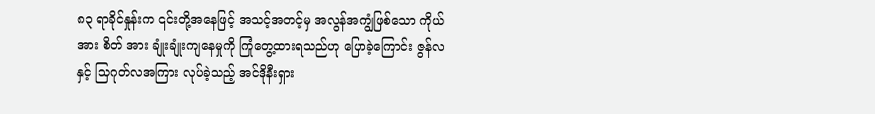၈၃ ရာခိုင်နှုန်းက ၎င်းတို့အနေဖြင့် အသင့်အတင့်မှ အလွန်အကျွံဖြစ်သော ကိုယ်အား စိတ် အား ချုံးချုံးကျနေမှုကို ကြုံတွေ့ထားရသည်ဟု ပြောခဲ့ကြောင်း ဇွန်လနှင့် သြဂုတ်လအကြား လုပ်ခဲ့သည့် အင်ဒိုနီးရှား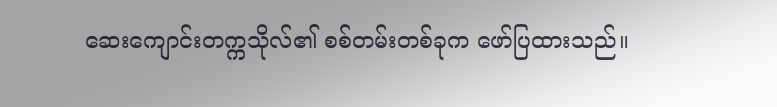ဆေးကျောင်းတက္ကသိုလ်၏ စစ်တမ်းတစ်ခုက ဖော်ပြထားသည်။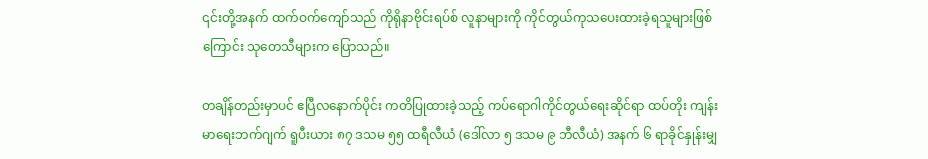၎င်းတို့အနက် ထက်ဝက်ကျော်သည် ကိုရိုနာဗိုင်းရပ်စ် လူနာများကို ကိုင်တွယ်ကုသပေးထားခဲ့ရသူများဖြစ်ကြောင်း သုတေသီများက ပြောသည်။

တချိန်တည်းမှာပင် ဧပြီလနောက်ပိုင်း ကတိပြုထားခဲ့သည့် ကပ်ရောဂါကိုင်တွယ်ရေးဆိုင်ရာ ထပ်တိုး ကျန်းမာရေးဘက်ဂျက် ရူပီးယား ၈၇ ဒသမ ၅၅ ထရီလီယံ (ဒေါ်လာ ၅ ဒသမ ၉ ဘီလီယံ) အနက် ၆ ရာခိုင်နှုန်းမျှ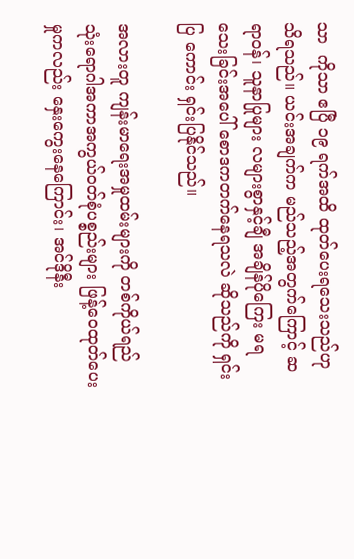သာ  ကိုသာ ဧပြီ ၁၉ ရက်အထိ ထုတ်ပေးရသေးသည်ဟု သိရသည်။ ယင်းအချက်က မည်သည့်အတွက်ကြောင့် ဆရာဝန်၊ သူနာပြုများ လများစွာနှင့်ချီ အချိန်ပိုကြေး မရသေးခြင်းအပေါ် စောဒကတက်နေရသလဲ ဆိုသည်ကို ရှင်းပြ ကောင်း ရှင်းပြနိုင်သည်။

အလားတူ ကျန်းမာရေးအမှုထမ်းများကို တစ်ကိုယ်ရည် သုံးရောဂါအကာအကွယ်ဝတ်စုံပစ္စည်းများ ဖြန့်ဝေထုတ်ပေးမှုကလည်း နှေးကွေးနေကြောင်း၊ အင်ဒိုနီး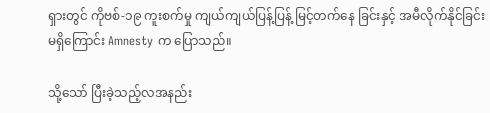ရှားတွင် ကိုဗစ်-၁၉ ကူးစက်မှု ကျယ်ကျယ်ပြန့်ပြန့် မြင့်တက်နေ ခြင်းနှင့် အမီလိုက်နိုင်ခြင်း မရှိကြောင်း Amnesty က ပြောသည်။

သို့သော် ပြီးခဲ့သည့်လအနည်း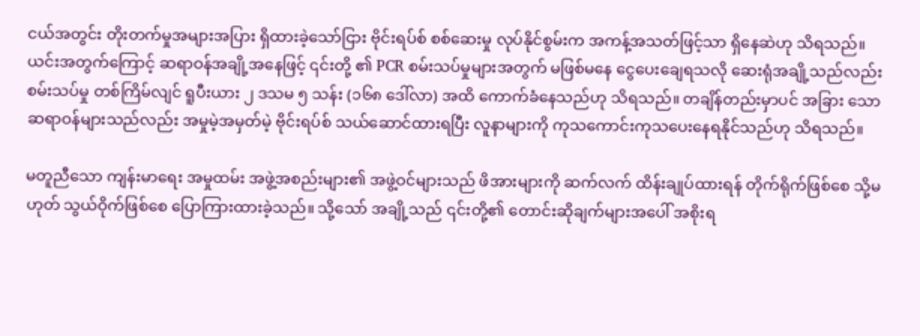ငယ်အတွင်း တိုးတက်မှုအများအပြား ရှိထားခဲ့သော်ငြား ဗိုင်းရပ်စ် စစ်ဆေးမှု လုပ်နိုင်စွမ်းက အကန့်အသတ်ဖြင့်သာ ရှိနေဆဲဟု သိရသည်။ ယင်းအတွက်ကြောင့် ဆရာဝန်အချို့အနေဖြင့် ၎င်းတို့ ၏ PCR စမ်းသပ်မှုများအတွက် မဖြစ်မနေ ငွေပေးချေရသလို ဆေးရုံအချို့သည်လည်း စမ်းသပ်မှု တစ်ကြိမ်လျင် ရူပီးယား ၂ ဒသမ ၅ သန်း (၁၆၈ ဒေါ်လာ) အထိ ကောက်ခံနေသည်ဟု သိရသည်။ တချိန်တည်းမှာပင် အခြား သော ဆရာဝန်များသည်လည်း အမှုမဲ့အမှတ်မဲ့ ဗိုင်းရပ်စ် သယ်ဆောင်ထားရပြီး လူနာများကို ကုသကောင်းကုသပေးနေရနိုင်သည်ဟု သိရသည်။

မတူညီသော ကျန်းမာရေး အမှုထမ်း အဖွဲ့အစည်းများ၏ အဖွဲ့ဝင်များသည် ဖိအားများကို ဆက်လက် ထိန်းချုပ်ထားရန် တိုက်ရိုက်ဖြစ်စေ သို့မဟုတ် သွယ်ဝိုက်ဖြစ်စေ ပြောကြားထားခဲ့သည်။ သို့သော် အချို့သည် ၎င်းတို့၏ တောင်းဆိုချက်များအပေါ် အစိုးရ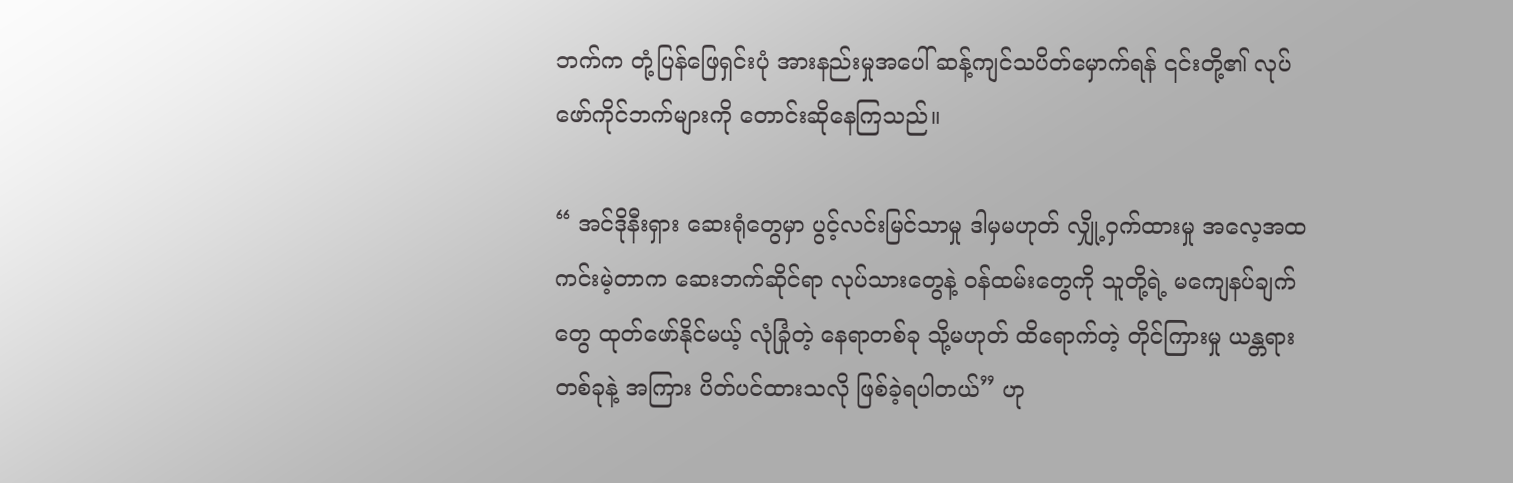ဘက်က တုံ့ပြန်ဖြေရှင်းပုံ အားနည်းမှုအပေါ် ဆန့်ကျင်သပိတ်မှောက်ရန် ၎င်းတို့၏ လုပ်ဖော်ကိုင်ဘက်များကို တောင်းဆိုနေကြသည်။

“ အင်ဒိုနီးရှား ဆေးရုံတွေမှာ ပွင့်လင်းမြင်သာမှု ဒါမှမဟုတ် လျှို့ဝှက်ထားမှု အလေ့အထ ကင်းမဲ့တာက ဆေးဘက်ဆိုင်ရာ လုပ်သားတွေနဲ့ ဝန်ထမ်းတွေကို သူတို့ရဲ့ မကျေနပ်ချက်တွေ ထုတ်ဖော်နိုင်မယ့် လုံခြုံတဲ့ နေရာတစ်ခု သို့မဟုတ် ထိရောက်တဲ့ တိုင်ကြားမှု ယန္တရားတစ်ခုနဲ့ အကြား ပိတ်ပင်ထားသလို ဖြစ်ခဲ့ရပါတယ်” ဟု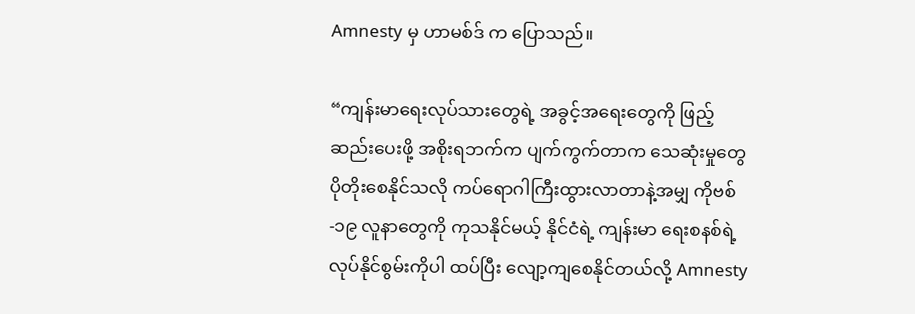Amnesty မှ ဟာမစ်ဒ် က ပြောသည်။

“ကျန်းမာရေးလုပ်သားတွေရဲ့ အခွင့်အရေးတွေကို ဖြည့်ဆည်းပေးဖို့ အစိုးရဘက်က ပျက်ကွက်တာက သေဆုံးမှုတွေ ပိုတိုးစေနိုင်သလို ကပ်ရောဂါကြီးထွားလာတာနဲ့အမျှ ကိုဗစ်-၁၉ လူနာတွေကို ကုသနိုင်မယ့် နိုင်ငံရဲ့ ကျန်းမာ ရေးစနစ်ရဲ့ လုပ်နိုင်စွမ်းကိုပါ ထပ်ပြီး လျော့ကျစေနိုင်တယ်လို့ Amnesty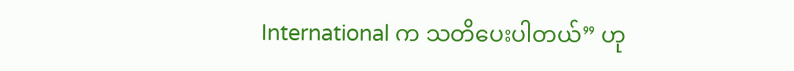International က သတိပေးပါတယ်” ဟု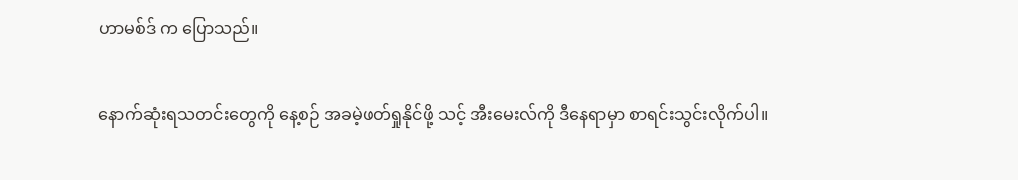ဟာမစ်ဒ် က ပြောသည်။

နောက်ဆုံးရသတင်းတွေကို နေ့စဉ် အခမဲ့ဖတ်ရှုနိုင်ဖို့ သင့် အီးမေးလ်ကို ဒီနေရာမှာ စာရင်းသွင်းလိုက်ပါ။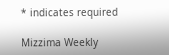* indicates required

Mizzima Weekly